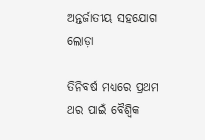ଅନ୍ତର୍ଜାତୀୟ ସହଯୋଗ ଲୋଡ଼ା

ତିନିବର୍ଷ ମଧ୍ୟରେ ପ୍ରଥମ ଥର ପାଇଁ ବୈଶ୍ୱିକ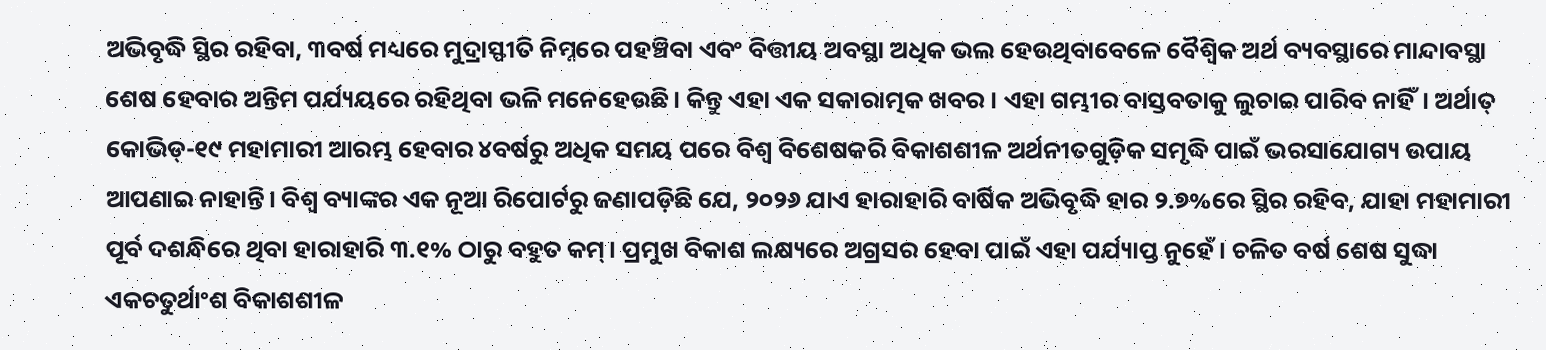ଅଭିବୃଦ୍ଧି ସ୍ଥିର ରହିବା, ୩ବର୍ଷ ମଧ୍ୟରେ ମୁଦ୍ରାସ୍ଫୀତି ନିମ୍ନରେ ପହଞ୍ଚିବା ଏବଂ ବିତ୍ତୀୟ ଅବସ୍ଥା ଅଧିକ ଭଲ ହେଉଥିବାବେଳେ ବୈଶ୍ୱିକ ଅର୍ଥ ବ୍ୟବସ୍ଥାରେ ମାନ୍ଦାବସ୍ଥା ଶେଷ ହେବାର ଅନ୍ତିମ ପର୍ଯ୍ୟୟରେ ରହିଥିବା ଭଳି ମନେହେଉଛି। କିନ୍ତୁ ଏହା ଏକ ସକାରାତ୍ମକ ଖବର । ଏହା ଗମ୍ଭୀର ବାସ୍ତବତାକୁ ଲୁଚାଇ ପାରିବ ନାହିଁ। ଅର୍ଥାତ୍‌ କୋଭିଡ୍‌-୧୯ ମହାମାରୀ ଆରମ୍ଭ ହେବାର ୪ବର୍ଷରୁ ଅଧିକ ସମୟ ପରେ ବିଶ୍ୱ ବିଶେଷକରି ବିକାଶଶୀଳ ଅର୍ଥନୀତଗୁଡ଼ିକ ସମୃଦ୍ଧି ପାଇଁ ଭରସାଯୋଗ୍ୟ ଉପାୟ ଆପଣାଇ ନାହାନ୍ତି। ବିଶ୍ୱ ବ୍ୟାଙ୍କର ଏକ ନୂଆ ରିପୋର୍ଟରୁ ଜଣାପଡ଼ିଛି ଯେ, ୨୦୨୬ ଯାଏ ହାରାହାରି ବାର୍ଷିକ ଅଭିବୃଦ୍ଧି ହାର ୨.୭%ରେ ସ୍ଥିର ରହିବ, ଯାହା ମହାମାରୀ ପୂର୍ବ ଦଶନ୍ଧିରେ ଥିବା ହାରାହାରି ୩.୧% ଠାରୁ ବହୁତ କମ୍‌। ପ୍ରମୁଖ ବିକାଶ ଲକ୍ଷ୍ୟରେ ଅଗ୍ରସର ହେବା ପାଇଁ ଏହା ପର୍ଯ୍ୟାପ୍ତ ନୁହେଁ। ଚଳିତ ବର୍ଷ ଶେଷ ସୁଦ୍ଧା ଏକଚତୁର୍ଥାଂଶ ବିକାଶଶୀଳ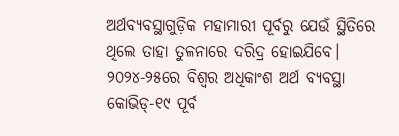ଅର୍ଥବ୍ୟବସ୍ଥାଗୁଡ଼ିକ ମହାମାରୀ ପୂର୍ବରୁ ଯେଉଁ ସ୍ଥିତିରେ ଥିଲେ ତାହା ତୁଳନାରେ ଦରିଦ୍ର ହୋଇଯିବେ। ୨୦୨୪-୨୫ରେ ବିଶ୍ୱର ଅଧିକାଂଶ ଅର୍ଥ ବ୍ୟବସ୍ଥା କୋଭିଡ୍‌-୧୯ ପୂର୍ବ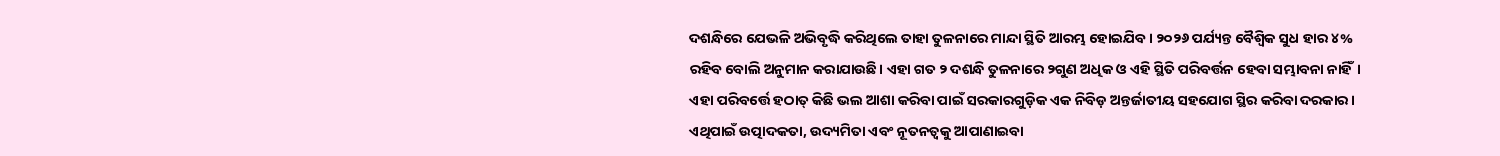ଦଶନ୍ଧିରେ ଯେଭଳି ଅଭିବୃଦ୍ଧି କରିଥିଲେ ତାହା ତୁଳନାରେ ମାନ୍ଦା ସ୍ଥିତି ଆରମ୍ଭ ହୋଇଯିବ। ୨୦୨୬ ପର୍ଯ୍ୟନ୍ତ ବୈଶ୍ୱିକ ସୁଧ ହାର ୪% ରହିବ ବୋଲି ଅନୁମାନ କରାଯାଉଛି। ଏହା ଗତ ୨ ଦଶନ୍ଧି ତୁଳନାରେ ୨ଗୁଣ ଅଧିକ ଓ ଏହି ସ୍ଥିତି ପରିବର୍ତ୍ତନ ହେବା ସମ୍ଭାବନା ନାହିଁ। ଏହା ପରିବର୍ତ୍ତେ ହଠାତ୍‌ କିଛି ଭଲ ଆଶା କରିବା ପାଇଁ ସରକାରଗୁଡ଼ିକ ଏକ ନିବିଡ଼ ଅନ୍ତର୍ଜାତୀୟ ସହଯୋଗ ସ୍ଥିର କରିବା ଦରକାର। ଏଥିପାଇଁ ଉତ୍ପାଦକତା, ଉଦ୍ୟମିତା ଏବଂ ନୂତନତ୍ୱକୁ ଆପାଣାଇବା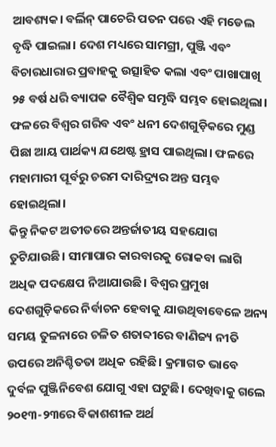ଆବଶ୍ୟକ। ବର୍ଲିନ୍‌ ପାଚେରି ପତନ ପରେ ଏହି ମଡେଲ ବୃଦ୍ଧି ପାଇଲା। ଦେଶ ମଧ୍ୟରେ ସାମଗ୍ରୀ, ପୁଞ୍ଜି ଏବଂ ବିଚାରଧାରାର ପ୍ରବାହକୁ ଉତ୍ସାହିତ କଲା ଏବଂ ପାଖାପାଖି ୨୫ ବର୍ଷ ଧରି ବ୍ୟାପକ ବୈଶ୍ୱିକ ସମୃଦ୍ଧି ସମ୍ଭବ ହୋଇଥିଲା। ଫଳରେ ବିଶ୍ୱର ଗରିବ ଏବଂ ଧନୀ ଦେଶଗୁଡ଼ିକରେ ମୁଣ୍ଡ ପିଛା ଆୟ ପାର୍ଥକ୍ୟ ଯଥେଷ୍ଟ ହ୍ରାସ ପାଇଥିଲା। ଫଳରେ ମହାମାରୀ ପୂର୍ବରୁ ଚରମ ଦାରିଦ୍ର୍ୟର ଅନ୍ତ ସମ୍ଭବ ହୋଇଥିଲା।
କିନ୍ତୁ ନିକଟ ଅତୀତରେ ଅନ୍ତର୍ଜାତୀୟ ସହଯୋଗ ତୁଟିଯାଉଛି। ସୀମାପାର କାରବାରକୁ ରୋକବା ଲାଗି ଅଧିକ ପଦକ୍ଷେପ ନିଆଯାଉଛି। ବିଶ୍ୱର ପ୍ରମୁଖ ଦେଶଗୁଡ଼ିକରେ ନିର୍ବାଚନ ହେବାକୁ ଯାଉଥିବାବେଳେ ଅନ୍ୟ ସମୟ ତୁଳନାରେ ଚଳିତ ଶତାବ୍ଦୀରେ ବାଣିଜ୍ୟ ନୀତି ଉପରେ ଅନିଶ୍ଚିତତା ଅଧିକ ରହିଛି। କ୍ରମାଗତ ଭାବେ ଦୁର୍ବଳ ପୁଞ୍ଜିନିବେଶ ଯୋଗୁ ଏହା ଘଟୁଛି। ଦେଖିବାକୁ ଗଲେ ୨୦୧୩-୨୩ରେ ବିକାଶଶୀଳ ଅର୍ଥ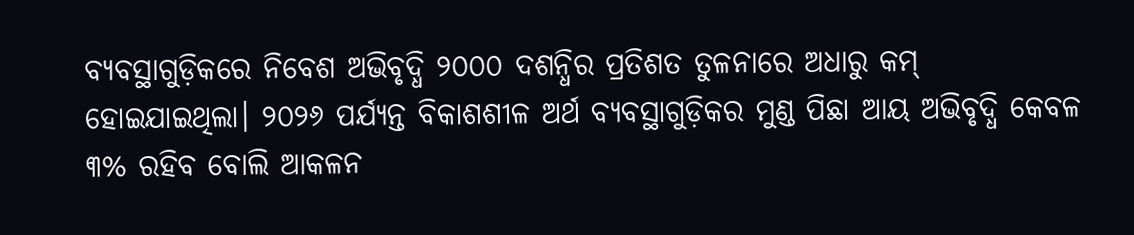ବ୍ୟବସ୍ଥାଗୁଡ଼ିକରେ ନିବେଶ ଅଭିବୃଦ୍ଧି ୨୦୦୦ ଦଶନ୍ଧିର ପ୍ରତିଶତ ତୁଳନାରେ ଅଧାରୁ କମ୍‌ ହୋଇଯାଇଥିଲା। ୨୦୨୬ ପର୍ଯ୍ୟନ୍ତ ବିକାଶଶୀଳ ଅର୍ଥ ବ୍ୟବସ୍ଥାଗୁଡ଼ିକର ମୁଣ୍ଡ ପିଛା ଆୟ ଅଭିବୃଦ୍ଧି କେବଳ ୩% ରହିବ ବୋଲି ଆକଳନ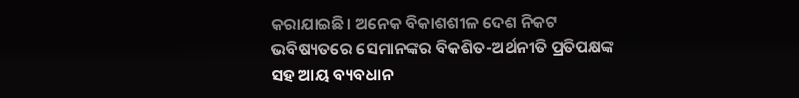କରାଯାଇଛି। ଅନେକ ବିକାଶଶୀଳ ଦେଶ ନିକଟ ଭବିଷ୍ୟତରେ ସେମାନଙ୍କର ବିକଶିତ-ଅର୍ଥନୀତି ପ୍ରତିପକ୍ଷଙ୍କ ସହ ଆୟ ବ୍ୟବଧାନ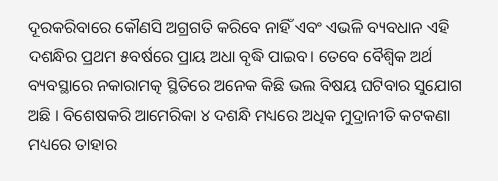ଦୂରକରିବାରେ କୌଣସି ଅଗ୍ରଗତି କରିବେ ନାହିଁ ଏବଂ ଏଭଳି ବ୍ୟବଧାନ ଏହି ଦଶନ୍ଧିର ପ୍ରଥମ ୫ବର୍ଷରେ ପ୍ରାୟ ଅଧା ବୃଦ୍ଧି ପାଇବ। ତେବେ ବୈଶ୍ୱିକ ଅର୍ଥ ବ୍ୟବସ୍ଥାରେ ନକାରାମତ୍କ ସ୍ଥିତିରେ ଅନେକ କିଛି ଭଲ ବିଷୟ ଘଟିବାର ସୁଯୋଗ ଅଛି । ବିଶେଷକରି ଆମେରିକା ୪ ଦଶନ୍ଧି ମଧ୍ୟରେ ଅଧିକ ମୁଦ୍ରାନୀତି କଟକଣା ମଧ୍ୟରେ ତାହାର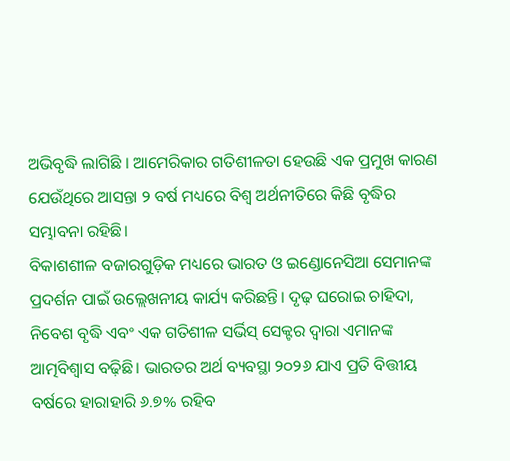ଅଭିବୃଦ୍ଧି ଲାଗିଛି । ଆମେରିକାର ଗତିଶୀଳତା ହେଉଛି ଏକ ପ୍ରମୁଖ କାରଣ ଯେଉଁଥିରେ ଆସନ୍ତା ୨ ବର୍ଷ ମଧ୍ୟରେ ବିଶ୍ୱ ଅର୍ଥନୀତିରେ କିଛି ବୃଦ୍ଧିର ସମ୍ଭାବନା ରହିଛି।
ବିକାଶଶୀଳ ବଜାରଗୁଡ଼ିକ ମଧ୍ୟରେ ଭାରତ ଓ ଇଣ୍ଡୋନେସିଆ ସେମାନଙ୍କ ପ୍ରଦର୍ଶନ ପାଇଁ ଉଲ୍ଲେଖନୀୟ କାର୍ଯ୍ୟ କରିଛନ୍ତି। ଦୃଢ଼ ଘରୋଇ ଚାହିଦା, ନିବେଶ ବୃଦ୍ଧି ଏବଂ ଏକ ଗତିଶୀଳ ସର୍ଭିସ୍‌ ସେକ୍ଟର ଦ୍ୱାରା ଏମାନଙ୍କ ଆତ୍ମବିଶ୍ୱାସ ବଢ଼ିଛି। ଭାରତର ଅର୍ଥ ବ୍ୟବସ୍ଥା ୨୦୨୬ ଯାଏ ପ୍ରତି ବିତ୍ତୀୟ ବର୍ଷରେ ହାରାହାରି ୬.୭% ରହିବ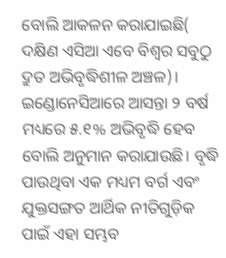ବୋଲି ଆକଳନ କରାଯାଇଛି( ଦକ୍ଷିଣ ଏସିଆ ଏବେ ବିଶ୍ୱର ସବୁଠୁ ଦ୍ରୁତ ଅଭିବୃଦ୍ଧିଶୀଳ ଅଞ୍ଚଳ)। ଇଣ୍ଡୋନେସିଆରେ ଆସନ୍ତା ୨ ବର୍ଷ ମଧ୍ୟରେ ୫.୧% ଅଭିବୃଦ୍ଧି ହେବ ବୋଲି ଅନୁମାନ କରାଯାଉଛି। ବୃଦ୍ଧି ପାଉଥିବା ଏକ ମଧ୍ୟମ ବର୍ଗ ଏବଂ ଯୁକ୍ତସଙ୍ଗତ ଆର୍ଥିକ ନୀତିଗୁଡ଼ିକ ପାଇଁ ଏହା ସମ୍ଭବ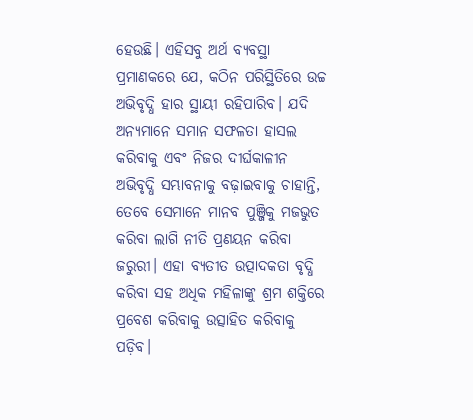ହେଉଛି। ଏହିସବୁ ଅର୍ଥ ବ୍ୟବସ୍ଥା ପ୍ରମାଣକରେ ଯେ, କଠିନ ପରିସ୍ଥିତିରେ ଉଚ୍ଚ ଅଭିବୃଦ୍ଧି ହାର ସ୍ଥାୟୀ ରହିପାରିବ। ଯଦି ଅନ୍ୟମାନେ ସମାନ ସଫଳତା ହାସଲ କରିବାକୁ ଏବଂ ନିଜର ଦୀର୍ଘକାଳୀନ ଅଭିବୃଦ୍ଧି ସମ୍ଭାବନାକୁ ବଢ଼ାଇବାକୁ ଚାହାନ୍ତି, ତେବେ ସେମାନେ ମାନବ ପୁଞ୍ଜିକୁ ମଜଭୁତ କରିବା ଲାଗି ନୀତି ପ୍ରଣୟନ କରିବା ଜରୁରୀ। ଏହା ବ୍ୟତୀତ ଉତ୍ପାଦକତା ବୃଦ୍ଧି କରିବା ସହ ଅଧିକ ମହିଳାଙ୍କୁ ଶ୍ରମ ଶକ୍ତିରେ ପ୍ରବେଶ କରିବାକୁ ଉତ୍ସାହିତ କରିବାକୁ ପଡ଼ିବ।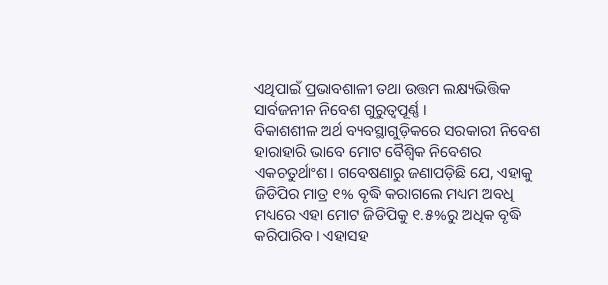ଏଥିପାଇଁ ପ୍ରଭାବଶାଳୀ ତଥା ଉତ୍ତମ ଲକ୍ଷ୍ୟଭିତ୍ତିକ ସାର୍ବଜନୀନ ନିବେଶ ଗୁରୁତ୍ୱପୂର୍ଣ୍ଣ ।
ବିକାଶଶୀଳ ଅର୍ଥ ବ୍ୟବସ୍ଥାଗୁଡ଼ିକରେ ସରକାରୀ ନିବେଶ ହାରାହାରି ଭାବେ ମୋଟ ବୈଶ୍ୱିକ ନିବେଶର ଏକଚତୁର୍ଥାଂଶ। ଗବେଷଣାରୁ ଜଣାପଡ଼ିଛି ଯେ, ଏହାକୁ ଜିଡିପିର ମାତ୍ର ୧% ବୃଦ୍ଧି କରାଗଲେ ମଧ୍ୟମ ଅବଧି ମଧ୍ୟରେ ଏହା ମୋଟ ଜିଡିପିକୁ ୧.୫%ରୁ ଅଧିକ ବୃଦ୍ଧି କରିପାରିବ। ଏହାସହ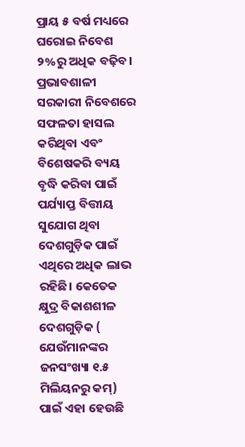ପ୍ରାୟ ୫ ବର୍ଷ ମଧ୍ୟରେ ଘରୋଇ ନିବେଶ ୨%ରୁ ଅଧିକ ବଢ଼ିବ। ପ୍ରଭାବଶାଳୀ ସରକାରୀ ନିବେଶରେ ସଫଳତା ହାସଲ କରିଥିବା ଏବଂ ବିଶେଷକରି ବ୍ୟୟ ବୃଦ୍ଧି କରିବା ପାଇଁ ପର୍ଯ୍ୟାପ୍ତ ବିତ୍ତୀୟ ସୁଯୋଗ ଥିବା ଦେଶଗୁଡ଼ିକ ପାଇଁ ଏଥିରେ ଅଧିକ ଲାଭ ରହିଛି। କେତେକ କ୍ଷୁଦ୍ର ବିକାଶଶୀଳ ଦେଶଗୁଡ଼ିକ ( ଯେଉଁମାନଙ୍କର ଜନସଂଖ୍ୟା ୧.୫ ମିଲିୟନରୁ କମ୍‌) ପାଇଁ ଏହା ହେଉଛି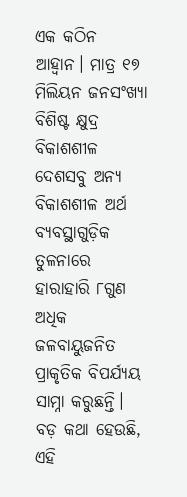ଏକ କଠିନ ଆହ୍ବାନ। ମାତ୍ର ୧୭ ମିଲିୟନ ଜନସଂଖ୍ୟା ବିଶିଷ୍ଟ କ୍ଷୁଦ୍ର ବିକାଶଶୀଳ ଦେଶସବୁ ଅନ୍ୟ ବିକାଶଶୀଳ ଅର୍ଥ ବ୍ୟବସ୍ଥାଗୁଡ଼ିକ ତୁଳନାରେ ହାରାହାରି ୮ଗୁଣ ଅଧିକ ଜଳବାୟୁଜନିତ ପ୍ରାକୃତିକ ବିପର୍ଯ୍ୟୟ ସାମ୍ନା କରୁଛନ୍ତି। ବଡ଼ କଥା ହେଉଛି, ଏହି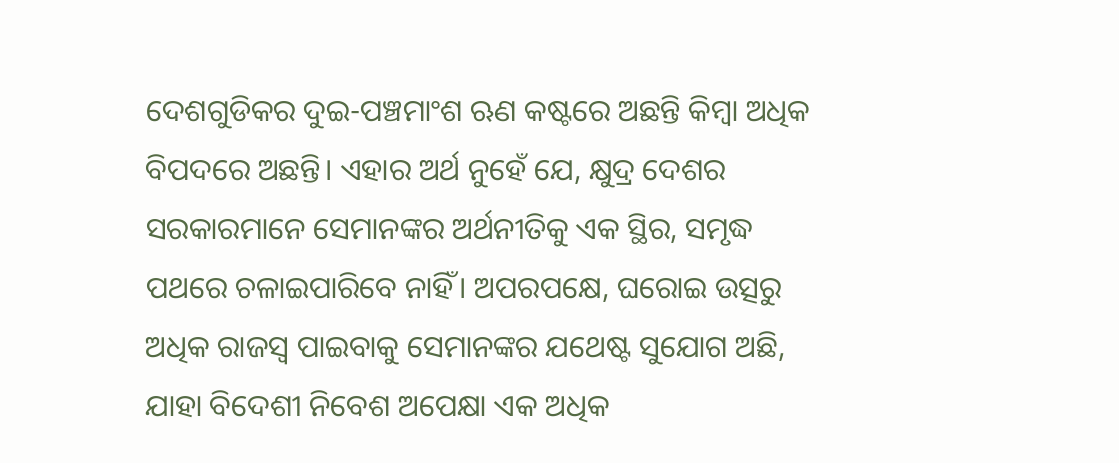ଦେଶଗୁଡିକର ଦୁଇ-ପଞ୍ଚମାଂଶ ଋଣ କଷ୍ଟରେ ଅଛନ୍ତି କିମ୍ବା ଅଧିକ ବିପଦରେ ଅଛନ୍ତି। ଏହାର ଅର୍ଥ ନୁହେଁ ଯେ, କ୍ଷୁଦ୍ର ଦେଶର ସରକାରମାନେ ସେମାନଙ୍କର ଅର୍ଥନୀତିକୁ ଏକ ସ୍ଥିର, ସମୃଦ୍ଧ ପଥରେ ଚଳାଇପାରିବେ ନାହିଁ। ଅପରପକ୍ଷେ, ଘରୋଇ ଉତ୍ସରୁ ଅଧିକ ରାଜସ୍ବ ପାଇବାକୁ ସେମାନଙ୍କର ଯଥେଷ୍ଟ ସୁଯୋଗ ଅଛି, ଯାହା ବିଦେଶୀ ନିବେଶ ଅପେକ୍ଷା ଏକ ଅଧିକ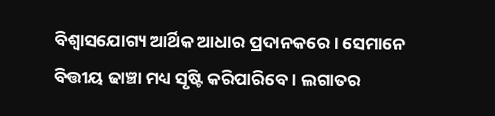ବିଶ୍ୱାସଯୋଗ୍ୟ ଆର୍ଥିକ ଆଧାର ପ୍ରଦାନକରେ। ସେମାନେ ବିତ୍ତୀୟ ଢାଞ୍ଚା ମଧ୍ୟ ସୃଷ୍ଟି କରିପାରିବେ। ଲଗାତର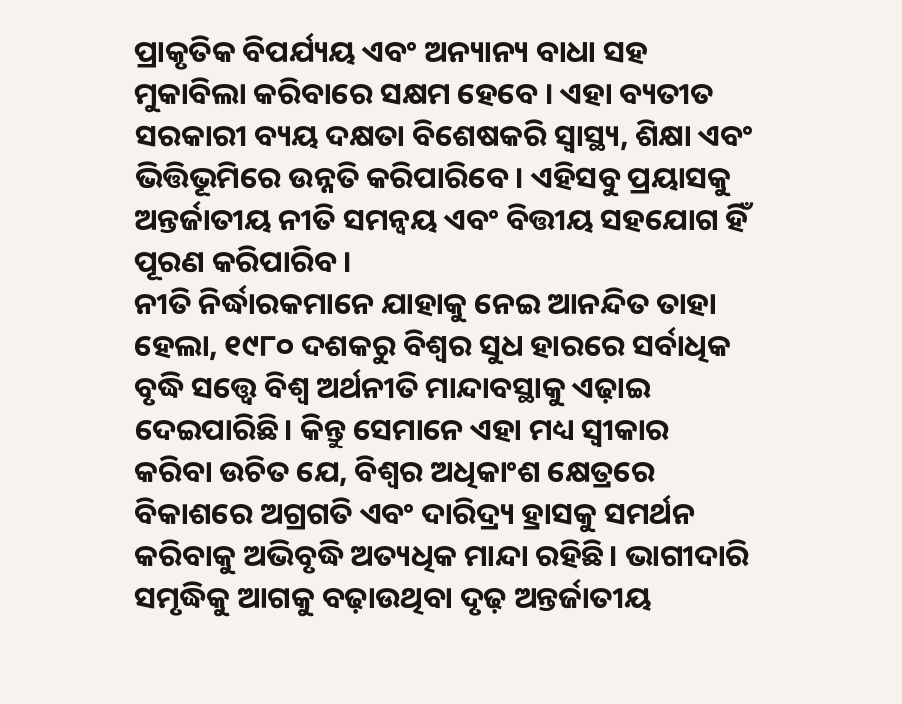ପ୍ରାକୃତିକ ବିପର୍ଯ୍ୟୟ ଏବଂ ଅନ୍ୟାନ୍ୟ ବାଧା ସହ ମୁକାବିଲା କରିବାରେ ସକ୍ଷମ ହେବେ । ଏହା ବ୍ୟତୀତ ସରକାରୀ ବ୍ୟୟ ଦକ୍ଷତା ବିଶେଷକରି ସ୍ବାସ୍ଥ୍ୟ, ଶିକ୍ଷା ଏବଂ ଭିତ୍ତିଭୂମିରେ ଉନ୍ନତି କରିପାରିବେ। ଏହିସବୁ ପ୍ରୟାସକୁ ଅନ୍ତର୍ଜାତୀୟ ନୀତି ସମନ୍ବୟ ଏବଂ ବିତ୍ତୀୟ ସହଯୋଗ ହିଁ ପୂରଣ କରିପାରିବ।
ନୀତି ନିର୍ଦ୍ଧାରକମାନେ ଯାହାକୁ ନେଇ ଆନନ୍ଦିତ ତାହା ହେଲା, ୧୯୮୦ ଦଶକରୁ ବିଶ୍ୱର ସୁଧ ହାରରେ ସର୍ବାଧିକ ବୃଦ୍ଧି ସତ୍ତ୍ୱେ ବିଶ୍ୱ ଅର୍ଥନୀତି ମାନ୍ଦାବସ୍ଥାକୁ ଏଢ଼ାଇ ଦେଇପାରିଛି। କିନ୍ତୁ ସେମାନେ ଏହା ମଧ୍ୟ ସ୍ବୀକାର କରିବା ଉଚିତ ଯେ, ବିଶ୍ୱର ଅଧିକାଂଶ କ୍ଷେତ୍ରରେ ବିକାଶରେ ଅଗ୍ରଗତି ଏବଂ ଦାରିଦ୍ର୍ୟ ହ୍ରାସକୁ ସମର୍ଥନ କରିବାକୁ ଅଭିବୃଦ୍ଧି ଅତ୍ୟଧିକ ମାନ୍ଦା ରହିଛି। ଭାଗୀଦାରି ସମୃଦ୍ଧିକୁ ଆଗକୁ ବଢ଼ାଉଥିବା ଦୃଢ଼ ଅନ୍ତର୍ଜାତୀୟ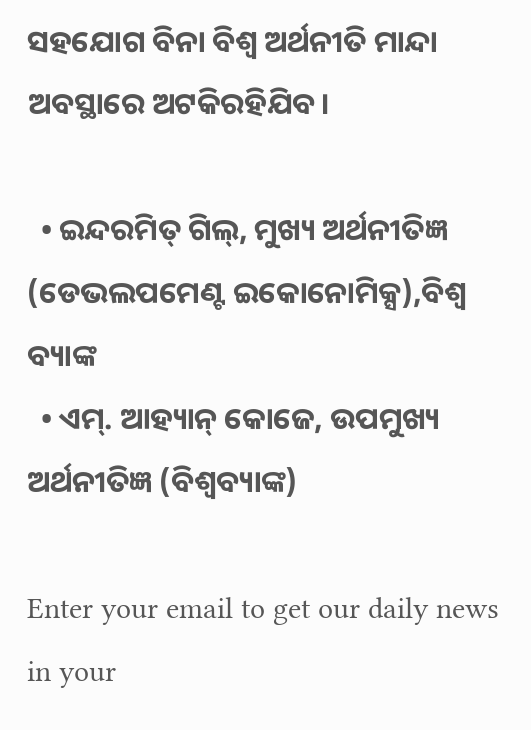ସହଯୋଗ ବିନା ବିଶ୍ୱ ଅର୍ଥନୀତି ମାନ୍ଦା ଅବସ୍ଥାରେ ଅଟକିରହିଯିବ।

  • ଇନ୍ଦରମିତ୍‌ ଗିଲ୍‌, ମୁଖ୍ୟ ଅର୍ଥନୀତିଜ୍ଞ (ଡେଭଲପମେଣ୍ଟ ଇକୋନୋମିକ୍ସ),ବିଶ୍ବ ବ୍ୟାଙ୍କ
  • ଏମ୍‌. ଆହ୍ୟାନ୍‌ କୋଜେ, ଉପମୁଖ୍ୟ ଅର୍ଥନୀତିଜ୍ଞ (ବିଶ୍ୱବ୍ୟାଙ୍କ)

Enter your email to get our daily news in your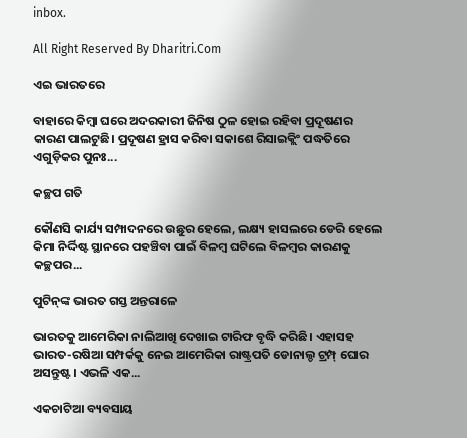inbox.

All Right Reserved By Dharitri.Com

ଏଇ ଭାରତରେ

ବାହାରେ କିମ୍ବା ଘରେ ଅଦରକାରୀ ଜିନିଷ ଠୁଳ ହୋଇ ରହିବା ପ୍ରଦୂଷଣର କାରଣ ପାଲଟୁଛି। ପ୍ରଦୂଷଣ ହ୍ରାସ କରିବା ସକାଶେ ରିସାଇକ୍ଲିଂ ପଦ୍ଧତିରେ ଏଗୁଡ଼ିକର ପୁନଃ...

କଚ୍ଛପ ଗତି

କୌଣସି କାର୍ଯ୍ୟ ସମ୍ପାଦନରେ ଉଛୁର ହେଲେ, ଲକ୍ଷ୍ୟ ହାସଲରେ ଡେରି ହେଲେ କିମା ନିର୍ଦ୍ଦିଷ୍ଟ ସ୍ଥାନରେ ପହଞ୍ଚିବା ପାଇଁ ବିଳମ୍ବ ଘଟିଲେ ବିଳମ୍ବର କାରଣକୁ କଚ୍ଛପର...

ପୁଟିନ୍‌ଙ୍କ ଭାରତ ଗସ୍ତ ଅନ୍ତରାଳେ

ଭାରତକୁ ଆମେରିକା ନାଲିଆଖି ଦେଖାଇ ଟାରିଫ ବୃଦ୍ଧି କରିଛି। ଏହାସହ ଭାରତ-ରଷିଆ ସମ୍ପର୍କକୁ ନେଇ ଆମେରିକା ରାଷ୍ଟ୍ରପତି ଡୋନାଲ୍ଡ ଟ୍ରମ୍ପ୍‌ ଘୋର ଅସନ୍ତୁଷ୍ଟ। ଏଭଳି ଏକ...

ଏକଚାଟିଆ ବ୍ୟବସାୟ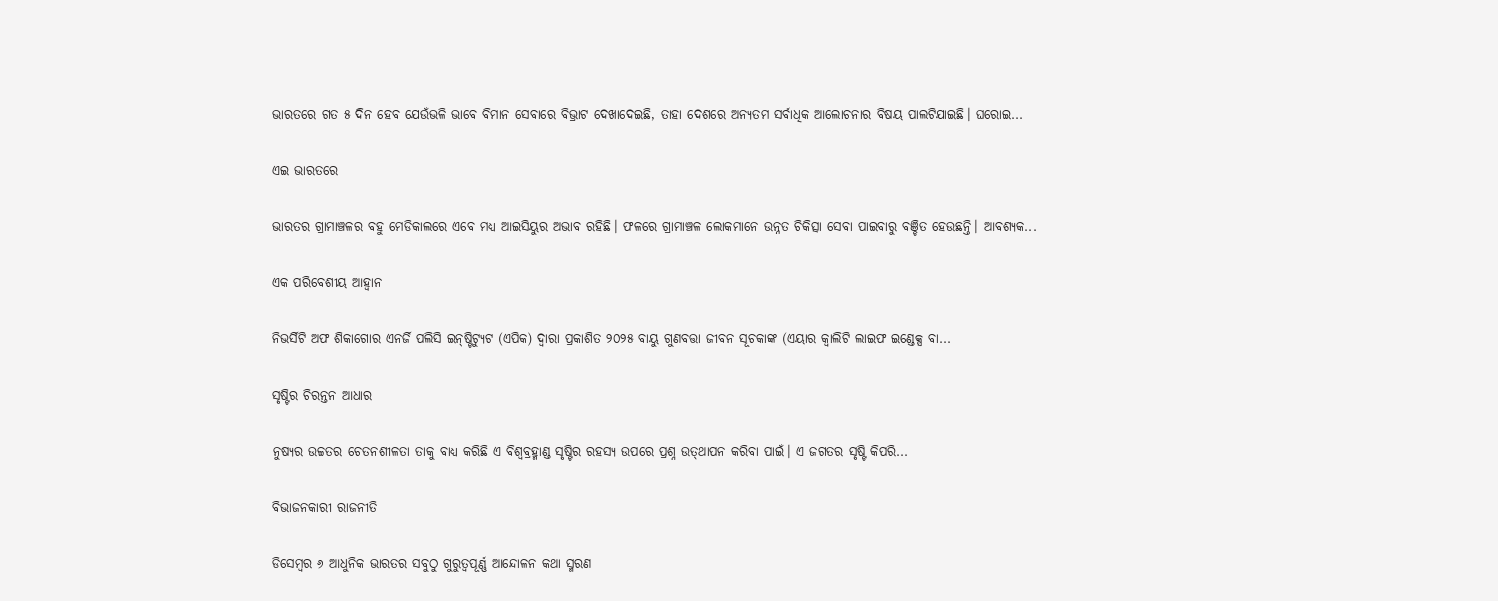ଭାରତରେ ଗତ ୫ ଦିନ ହେବ ଯେଉଁଭଳି ଭାବେ ବିମାନ ସେବାରେ ବିଭ୍ରାଟ ଦେଖାଦେଇଛି, ତାହା ଦେଶରେ ଅନ୍ୟତମ ସର୍ବାଧିକ ଆଲୋଚନାର ବିଷୟ ପାଲଟିଯାଇଛି। ଘରୋଇ...

ଏଇ ଭାରତରେ

ଭାରତର ଗ୍ରାମାଞ୍ଚଳର ବହୁ ମେଡିକାଲରେ ଏବେ ମଧ୍ୟ ଆଇସିୟୁର ଅଭାବ ରହିଛି। ଫଳରେ ଗ୍ରାମାଞ୍ଚଳ ଲୋକମାନେ ଉନ୍ନତ ଚିକିତ୍ସା ସେବା ପାଇବାରୁ ବଞ୍ଚିତ ହେଉଛନ୍ତି। ଆବଶ୍ୟକ...

ଏକ ପରିବେଶୀୟ ଆହ୍ୱାନ

ନିଭର୍ସିଟି ଅଫ ଶିକାଗୋର ଏନର୍ଜି ପଲିସି ଇନ୍‌ଷ୍ଟିଟ୍ୟୁଟ (ଏପିକ) ଦ୍ୱାରା ପ୍ରକାଶିତ ୨୦୨୫ ବାୟୁ ଗୁଣବତ୍ତା ଜୀବନ ସୂଚକାଙ୍କ (ଏୟାର କ୍ୱାଲିଟି ଲାଇଫ ଇଣ୍ଡେକ୍ସ ବା...

ସୃଷ୍ଟିର ଚିରନ୍ତନ ଆଧାର

ନୁଷ୍ୟର ଉଚ୍ଚତର ଚେତନଶୀଳତା ତାକୁ ବାଧ୍ୟ କରିଛି ଏ ବିଶ୍ୱବ୍ରହ୍ମାଣ୍ଡ ସୃଷ୍ଟିର ରହସ୍ୟ ଉପରେ ପ୍ରଶ୍ନ ଉତ୍‌ଥାପନ କରିବା ପାଇଁ। ଏ ଜଗତର ସୃଷ୍ଟି କିପରି...

ବିଭାଜନକାରୀ ରାଜନୀତି

ଡିସେମ୍ୱର ୬ ଆଧୁନିକ ଭାରତର ସବୁଠୁ ଗୁରୁତ୍ୱପୂର୍ଣ୍ଣ ଆନ୍ଦୋଳନ କଥା ସ୍ମରଣ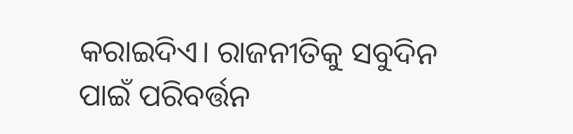କରାଇଦିଏ। ରାଜନୀତିକୁ ସବୁଦିନ ପାଇଁ ପରିବର୍ତ୍ତନ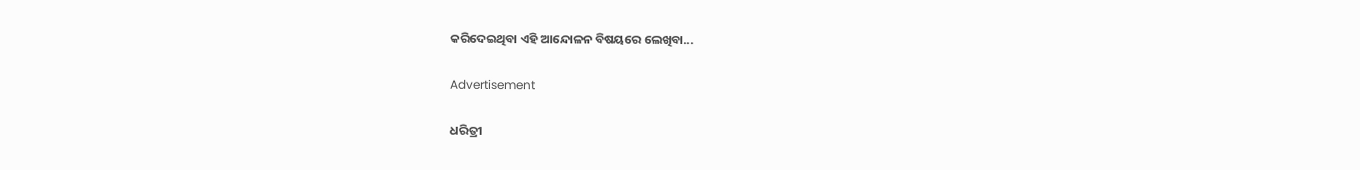କରିଦେଇଥିବା ଏହି ଆନ୍ଦୋଳନ ବିଷୟରେ ଲେଖିବା...

Advertisement

ଧରିତ୍ରୀ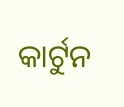କାର୍ଟୁନ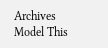Archives
Model This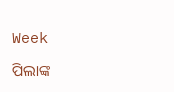Week

ପିଲାଙ୍କ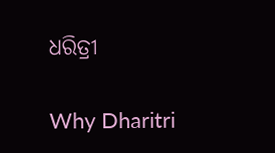ଧରିତ୍ରୀ

Why Dharitri